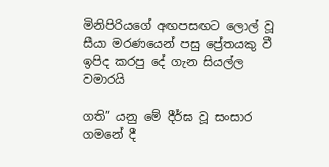මිනිපිරියගේ අඟපසඟට ලොල් වූ සීයා මරණයෙන් පසු ප්‍රේතයකු වී ඉපිද කරපු දේ ගැන සියල්ල වමාරයි

ගති” යනු මේ දීර්ඝ වූ සංසාර ගමනේ දී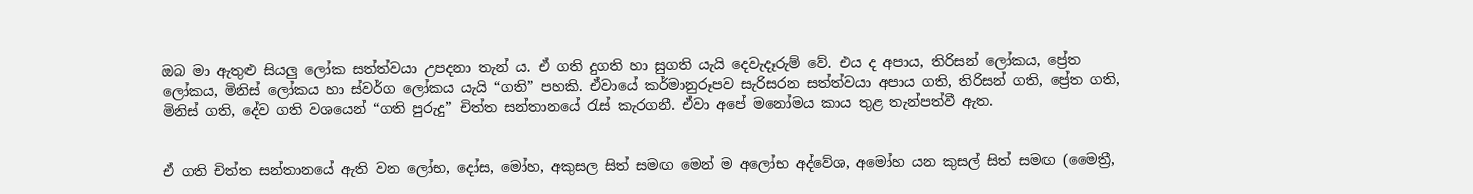ඔබ මා ඇතුළු සියලු ලෝක සත්ත්වයා උපදනා තැන් ය. ඒ ගති දුගති හා සුගති යැයි දෙවැදෑරුම් වේ. එය ද අපාය, තිරිසන් ලෝකය, ප්‍රේත ලෝකය, මිනිස් ලෝකය හා ස්වර්ග ලෝකය යැයි “ගති” පහකි. ඒවායේ කර්මානුරූපව සැරිසරන සත්ත්වයා අපාය ගති, තිරිසන් ගති, ප්‍රේත ගති, මිනිස් ගති, දේව ගති වශයෙන් “ගති පුරුදු” චිත්ත සන්තානයේ රැස් කැරගනී. ඒවා අපේ මනෝමය කාය තුළ තැන්පත්වී ඇත.


ඒ ගති චිත්ත සන්තානයේ ඇති වන ලෝභ, දෝස, මෝහ, අකුසල සිත් සමඟ මෙන් ම අලෝභ අද්වේශ, අමෝහ යන කුසල් සිත් සමඟ (මෛත්‍රී,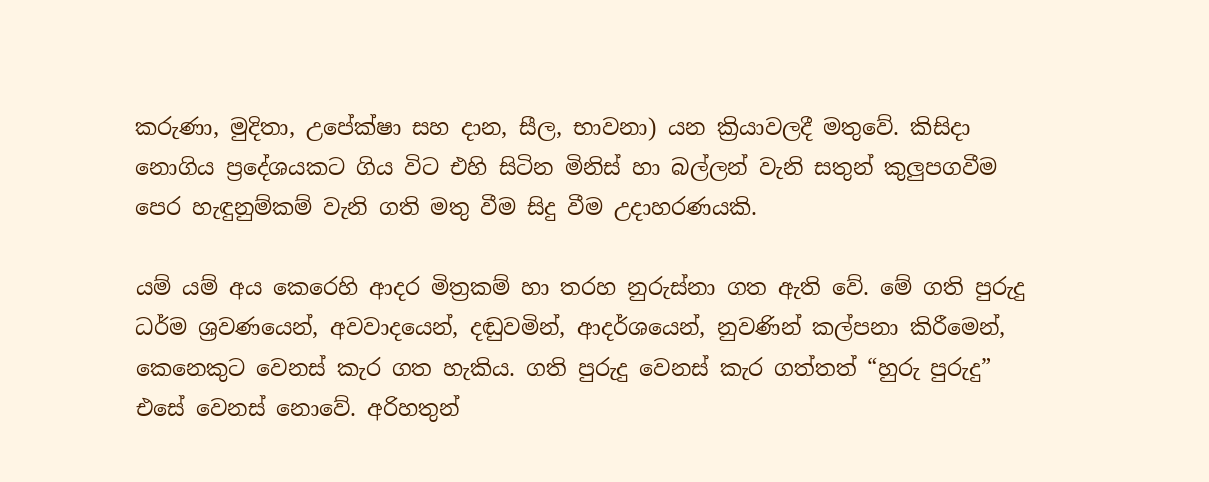කරුණා, මුදිතා, උපේක්ෂා සහ දාන, සීල, භාවනා) යන ක්‍රියාවලදී මතුවේ. කිසිදා නොගිය ප්‍රදේශයකට ගිය විට එහි සිටින මිනිස් හා බල්ලන් වැනි සතුන් කුලුපගවීම පෙර හැඳුනුම්කම් වැනි ගති මතු වීම සිදු වීම උදාහරණයකි.

යම් යම් අය කෙරෙහි ආදර මිත්‍රකම් හා තරහ නුරුස්නා ගත ඇති වේ. මේ ගති පුරුදු ධර්ම ශ්‍රවණයෙන්, අවවාදයෙන්, දඬුවමින්, ආදර්ශයෙන්, නුවණින් කල්පනා කිරීමෙන්, කෙනෙකුට වෙනස් කැර ගත හැකිය. ගති පුරුදු ‍වෙනස් කැර ගත්තත් “හුරු පුරුදු” එසේ වෙනස් නොවේ. අරිහතුන්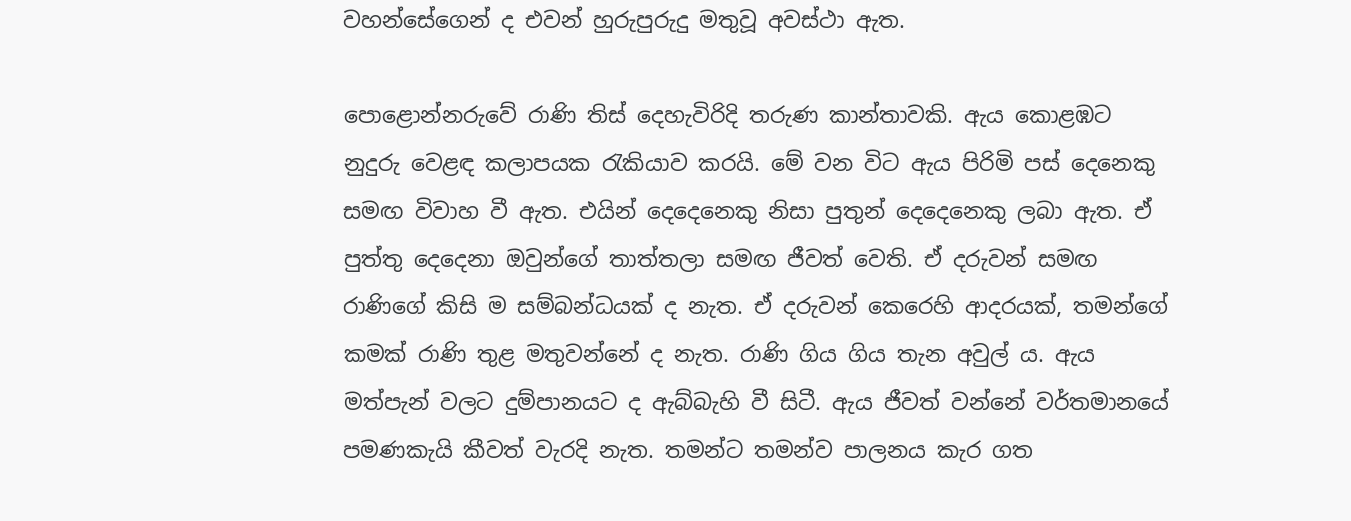වහන්සේගෙන් ද එවන් හුරුපුරුදු මතුවූ අවස්ථා ඇත.

පොළොන්නරුවේ රාණි තිස් දෙහැවිරිදි තරුණ කාන්තාවකි. ඇය කොළඹට නුදුරු වෙළඳ කලාපයක රැකියාව කරයි. මේ වන විට ඇය පිරිමි පස් දෙනෙකු සමඟ විවාහ වී ඇත. එයින් දෙදෙනෙකු නිසා පුතුන් දෙදෙනෙකු ලබා ඇත. ඒ පුත්තු දෙදෙනා ඔවුන්ගේ තාත්තලා සමඟ ජීවත් වෙති. ඒ දරුවන් සමඟ රාණිගේ කිසි ම සම්බන්ධයක් ද නැත. ඒ දරුවන් කෙරෙහි ආදරයක්, තමන්ගේ කමක් රාණි තුළ මතුවන්නේ ද නැත. රාණි ගිය ගිය තැන අවුල් ය. ඇය මත්පැන් වලට දුම්පානයට ද ඇබ්බැහි වී සිටී. ඇය ජීවත් වන්නේ වර්තමානයේ පමණකැයි කීවත් වැරදි නැත. තමන්ට තමන්ව පාලනය කැර ගත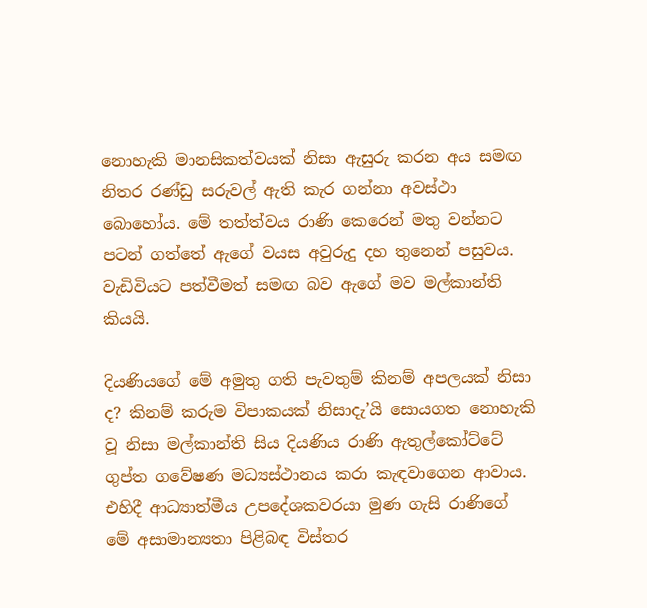නොහැකි මානසිකත්වයක් නිසා ඇසුරු කරන අය සමඟ නිතර රණ්ඩු සරුවල් ඇති කැර ගන්නා අවස්ථා බොහෝය. මේ තත්ත්වය රාණි කෙරෙන් මතු වන්නට පටන් ගත්තේ ඇගේ වයස අවුරුදු දහ තුනෙන් පසුවය. වැඩිවියට පත්වීමත් සමඟ බව ඇගේ මව මල්කාන්ති කියයි.

දියණියගේ මේ අමුතු ගති පැවතුම් කිනම් අපලයක් නිසා ද? කිනම් කරුම විපාකයක් නිසාදැ’යි සොයගත නොහැකි වූ නිසා මල්කාන්ති සිය දියණිය රාණි ඇතුල්කෝට්ටේ ගුප්ත ගවේෂණ මධ්‍යස්ථානය කරා කැඳවාගෙන ආවාය. එහිදී ආධ්‍යාත්මීය උපදේශකවරයා මුණ ගැසි රාණිගේ මේ අසාමාන්‍යතා පිළිබඳ විස්තර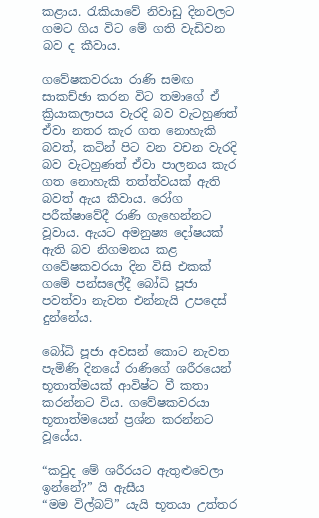කළාය. රැකියාවේ නිවාඩු දිනවලට ගමට ගිය විට මේ ගති වැඩිවන බව ද කීවාය.

ගවේෂකවරයා රාණි සමඟ සාකච්ඡා කරන විට තමාගේ ඒ ක්‍රියාකලාපය වැරදි බව වැටහුණත් ඒවා නතර කැර ගත නොහැකි බවත්, කටින් පිට වන වචන වැරදි බව වැටහුණත් ඒවා පාලනය කැර ගත නොහැකි තත්ත්වයක් ඇති බවත් ඇය කීවාය. රෝග පරීක්ෂාවේදී රාණි ගැහෙන්නට වූවාය. ඇයට අමනුෂ්‍ය දෝෂයක් ඇති බව නිගමනය කළ ගවේෂකවරයා දින විසි එකක් ගමේ පන්සලේදී බෝධි පූජා පවත්වා නැවත එන්නැයි උපදෙස් දුන්නේය.

බෝධි පූජා අවසන් කොට නැවත පැමිණි දිනයේ රාණිගේ ශරීරයෙන් භූතාත්මයක් ආවිෂ්ට වී කතා කරන්නට විය. ගවේෂකවරයා භූතාත්මයෙන් ප්‍රශ්න කරන්නට වූයේය.

“කවුද මේ ශරීරයට ඇතුළුවෙලා ඉන්නේ?” යි ඇසීය
“මම විල්බට්” යැයි භූතයා උත්තර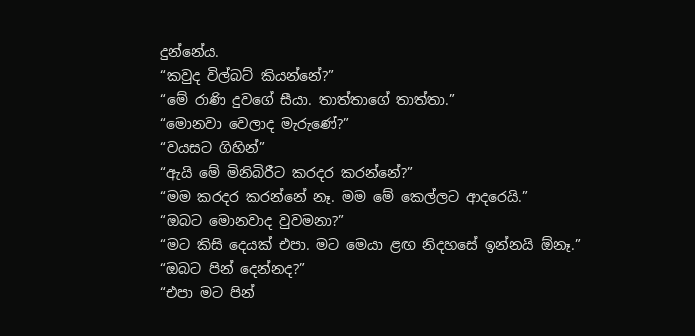දුන්නේය.
“කවුද විල්බට් කියන්නේ?”
“මේ රාණි දුවගේ සීයා. තාත්තාගේ තාත්තා.”
“මොනවා වෙලාද මැරුණේ?”
“වයසට ගිහින්”
“ඇයි මේ මිනිබිරීට කරදර කරන්නේ?”
“මම කරදර කරන්නේ නෑ. මම මේ කෙල්ලට ආදරෙයි.”
“ඔබට මොනවාද වුවමනා?”
“මට කිසි දෙයක් එපා. මට මෙයා ළඟ නිදහසේ ඉන්නයි ඕනෑ.”
“ඔබට පින් දෙන්නද?”
“එපා මට පින්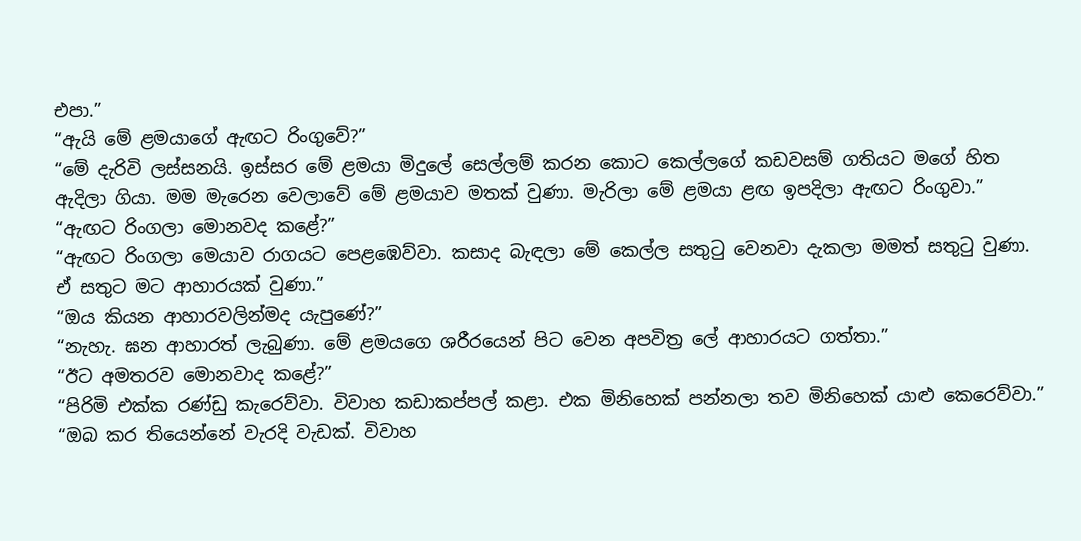එපා.”
“ඇයි මේ ළමයාගේ ඇඟට රිංගුවේ?”
“මේ දැරිවි ලස්සනයි. ඉස්ස‍ර මේ ළමයා මිදුලේ සෙල්ලම් කරන කොට කෙල්ලගේ කඩවසම් ගතියට මගේ හිත ඇදිලා ගියා. මම මැරෙන වෙලාවේ මේ ළමයාව මතක් වුණා. මැරිලා මේ ළමයා ළඟ ඉපදිලා ඇඟට රිංගුවා.”
“ඇඟට රිංගලා මොනවද කළේ?”
“ඇඟට රිංගලා මෙයාව රාගයට පෙළඹෙව්වා. කසාද බැඳලා මේ කෙල්ල සතුටු වෙනවා දැකලා මමත් සතුටු වුණා. ඒ සතුට මට ආහාරයක් වුණා.”
“ඔය කියන ආහාරවලින්මද යැපුණේ?”
“නැහැ. ඝන ආහාරත් ලැබුණා. මේ ළමයගෙ ශරීරයෙන් පිට වෙන අපවිත්‍ර ලේ ආහාරයට ගත්තා.”
“ඊට අමතරව මොනවාද කළේ?”
“පිරිමි එක්ක රණ්ඩු ‍කැරෙව්වා. විවාහ කඩාකප්පල් කළා. එක මිනිහෙක් පන්නලා තව මිනිහෙක් යාළු කෙරෙව්වා.”
“ඔබ කර තියෙන්නේ වැරදි වැඩක්. විවාහ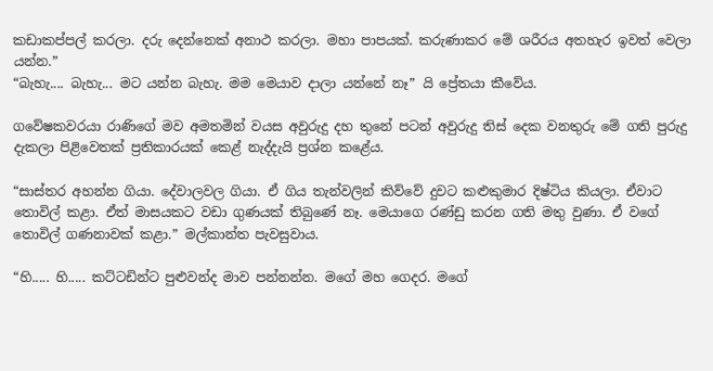කඩාකප්පල් කරලා. දරු දෙන්නෙක් අනාථ කරලා. මහා පාපයක්. කරුණාකර මේ ශරීරය අතහැර ඉවත් වෙලා යන්න.”
“බැහැ.... බැහැ... මට යන්න බැහැ. මම මෙයාව දාලා යන්නේ නෑ” යි ප්‍රේතයා කීවේය.

ගවේෂකවරයා රාණිගේ මව අමතමින් වයස අවුරුදු දහ තුනේ පටන් අවුරුදු තිස් දෙක වනතුරු මේ ගති පුරුදු දැකලා පිළිවෙතක් ප්‍රතිකාරයක් ක‍ෙළ් නැද්දැයි ප්‍රශ්න කළේය.

“සාස්තර අහන්න ගියා. දේවාලවල ගියා. ඒ ගිය තැන්වලින් කිව්වේ දුවට කළුකුමාර දිෂ්ටිය කියලා. ඒවාට තොවිල් කළා. ඒත් මාසයකට වඩා ගුණයක් තිබුණේ නෑ. මෙයාගෙ රණ්ඩු කරන ගති මතු වුණා. ඒ වගේ තොවිල් ගණනාවක් කළා.” මල්කාන්ත පැවසුවාය.

“හි..... හි..... කට්ටඩින්ට පුළුවන්ද මාව පන්නන්න. මගේ මහ ගෙදර. මගේ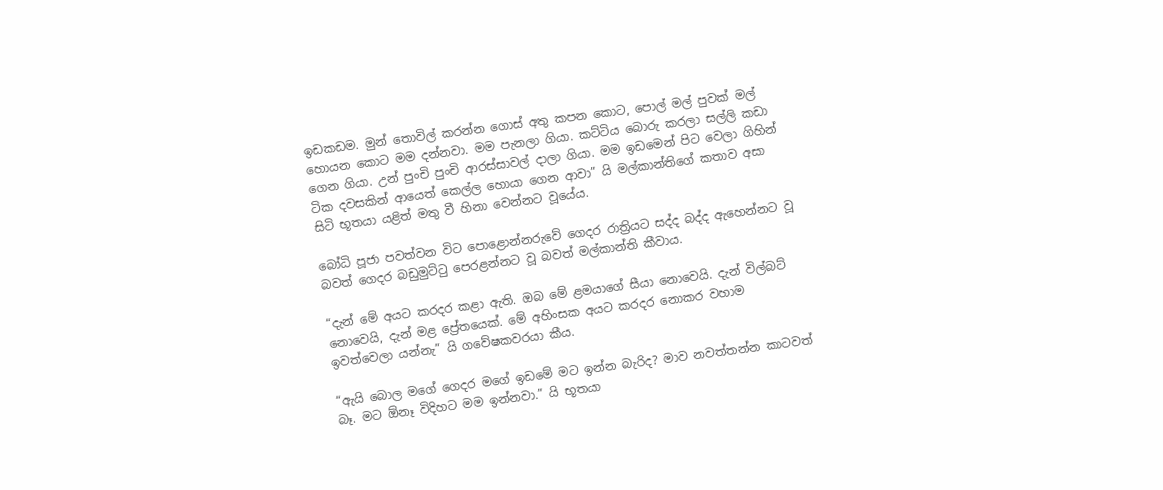ඉඩකඩම. මුන් තොවිල් කරන්න ගොස් අතු කපන කොට, පොල් මල් පුවක් මල් හොයන කොට මම දන්නවා. මම පැනලා ගියා. කට්ටිය බොරු කරලා සල්ලි කඩා ගෙන ගියා. උන් පුංචි පුංචි ආරස්සාවල් දාලා ගියා. මම ඉඩමෙන් පිට වෙලා ගිහින් ටික දවසකින් ආයෙත් කෙල්ල හොයා ගෙන ආවා” යි මල්කාන්තිගේ කතාව අසා සිටි භූතයා යළිත් මතු වී හිනා වෙන්නට වූයේය.

බෝධි පූජා පවත්වන විට පොළොන්නරුවේ ගෙදර රාත්‍රියට සද්ද බද්ද ඇහෙන්නට වූ බවත් ගෙදර බඩුමුට්ටු පෙරළන්නට වූ බවත් මල්කාන්ති කීවාය.

“දැන් මේ අයට කරදර කළා ඇති. ඔබ මේ ළමයාගේ සීයා නොවෙයි. දැන් විල්බට් නොවෙයි, දැන් මළ ප්‍රේතයෙක්. මේ අහිංසක අයට ‍කරදර නොකර වහාම ඉවත්වෙලා යන්නැ” යි ගවේෂකවරයා කීය.

“ඇයි බොල මගේ ගෙදර මගේ ඉඩමේ මට ඉන්න බැරිද? මාව නවත්තන්න කාටවත් බෑ. මට ඕනෑ විදිහට මම ඉන්නවා.” යි භූතයා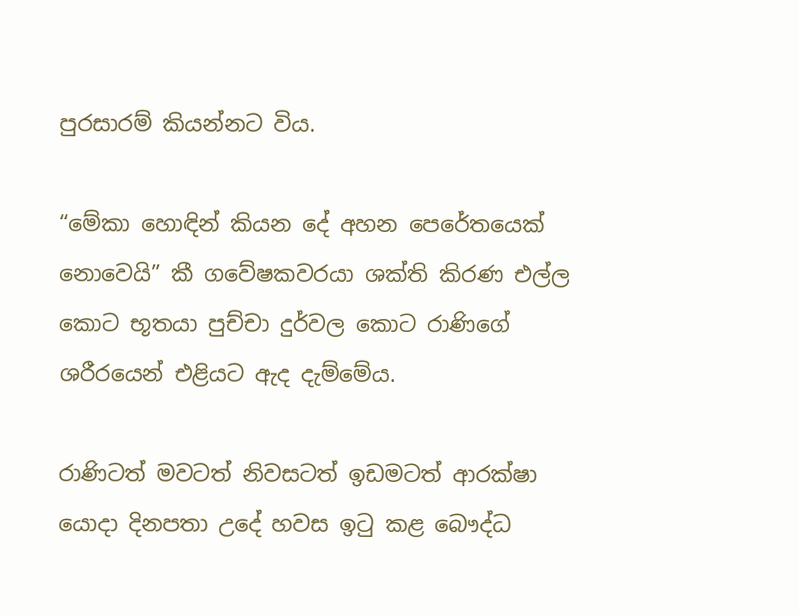පුරසාරම් කියන්නට විය.

“මේකා හොඳින් කියන දේ අහන පෙරේතයෙක් නොවෙයි” කී ගවේෂකවරයා ශක්ති කිරණ එල්ල කොට භූතයා පුච්චා දුර්වල කොට රාණිගේ ශරීරයෙන් එළියට ඇද දැම්මේය.

රාණිටත් මවටත් නිවසටත් ඉඩමටත් ආරක්ෂා යොදා දිනපතා උදේ හවස ඉටු කළ බෞද්ධ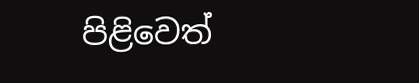පිළිවෙත්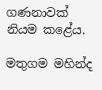ගණනාවක් නියම කළේය.

මතුගම මහින්ද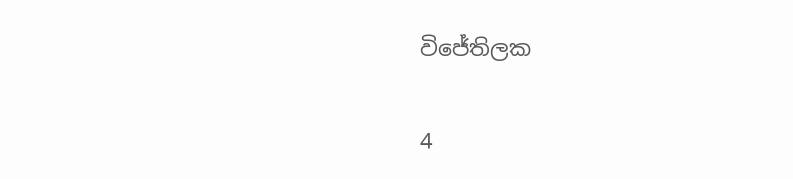විජේතිලක

4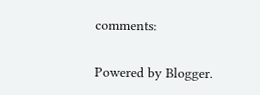comments:

Powered by Blogger.